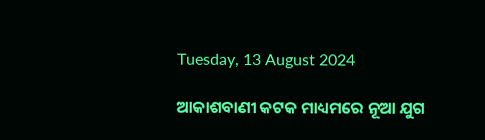Tuesday, 13 August 2024

ଆକାଶବାଣୀ କଟକ ମାଧ୍ୟମରେ ନୂଆ ଯୁଗ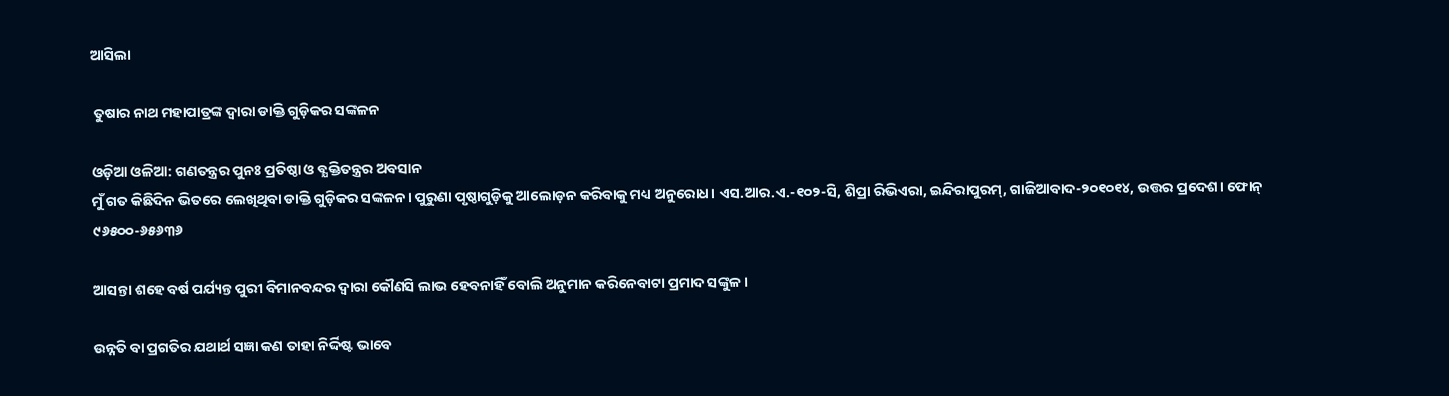ଆସିଲା

 ତୁଷାର ନାଥ ମହାପାତ୍ରଙ୍କ ଦ୍ୱାରା ଡାକ୍ତି ଗୁଡ଼ିକର ସଙ୍କଳନ

ଓଡ଼ିଆ ଓଳିଆ: ଗଣତନ୍ତ୍ରର ପୁନଃ ପ୍ରତିଷ୍ଠା ଓ ବ୍ଯକ୍ତିତନ୍ତ୍ରର ଅବସାନ
ମୁଁ ଗତ କିଛିଦିନ ଭିତରେ ଲେଖିଥିବା ଡାକ୍ତି ଗୁଡ଼ିକର ସଙ୍କଳନ। ପୁରୁଣା ପୃଷ୍ଠାଗୁଡ଼ିକୁ ଆଲୋଡ଼ନ କରିବାକୁ ମଧ୍ୟ ଅନୁରୋଧ। ଏସ.ଆର.ଏ.-୧୦୨-ସି, ଶିପ୍ରା ରିଭିଏରା, ଇନ୍ଦିରାପୁରମ୍, ଗାଜିଆବାଦ-୨୦୧୦୧୪, ଉତ୍ତର ପ୍ରଦେଶ। ଫୋନ୍ ୯୬୫୦୦-୬୫୬୩୬

ଆସନ୍ତା ଶହେ ବର୍ଷ ପର୍ଯ୍ୟନ୍ତ ପୁରୀ ବିମାନବନ୍ଦର ଦ୍ବାରା କୌଣସି ଲାଭ ହେବନାହିଁ ବୋଲି ଅନୁମାନ କରିନେବାଟା ପ୍ରମାଦ ସଙ୍କୁଳ।

ଉନ୍ନତି ବା ପ୍ରଗତିର ଯଥାର୍ଥ ସଜ୍ଞା କଣ ତାହା ନିର୍ଦ୍ଦିଷ୍ଟ ଭାବେ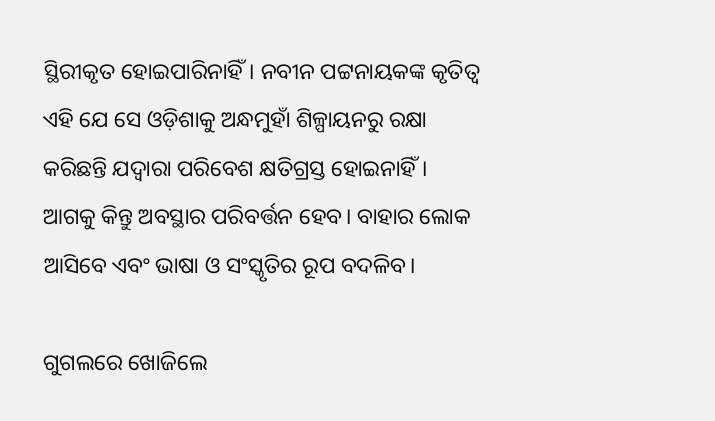ସ୍ଥିରୀକୃତ ହୋଇପାରିନାହିଁ। ନବୀନ ପଟ୍ଟନାୟକଙ୍କ କୃତିତ୍ୱ ଏହି ଯେ ସେ ଓଡ଼ିଶାକୁ ଅନ୍ଧମୁହାଁ ଶିଳ୍ପାୟନରୁ ରକ୍ଷା କରିଛନ୍ତି ଯଦ୍ୱାରା ପରିବେଶ କ୍ଷତିଗ୍ରସ୍ତ ହୋଇନାହିଁ। ଆଗକୁ କିନ୍ତୁ ଅବସ୍ଥାର ପରିବର୍ତ୍ତନ ହେବ। ବାହାର ଲୋକ ଆସିବେ ଏବଂ ଭାଷା ଓ ସଂସ୍କୃତିର ରୂପ ବଦଳିବ।

ଗୁଗଲରେ ଖୋଜିଲେ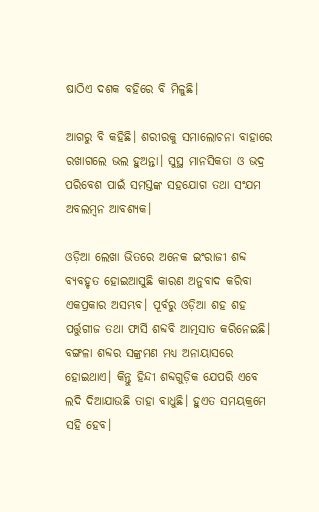ଷାଠିଏ ଦଶକ ବହିରେ ବି ମିଳୁଛି।

ଆଗରୁ ବି କହିଛି। ଶରୀରକୁ ସମାଲୋଚନା ବାହାରେ ରଖାଗଲେ ଭଲ ହୁଅନ୍ତା। ସୁସ୍ଥ ମାନସିକତା ଓ ଭଦ୍ର ପରିବେଶ ପାଇଁ ସମସ୍ତଙ୍କ ସହଯୋଗ ତଥା ସଂଯମ ଅବଲମ୍ବନ ଆବଶ୍ୟକ।

ଓଡ଼ିଆ ଲେଖା ଭିତରେ ଅନେକ ଇଂରାଜୀ ଶବ୍ଦ ବ୍ୟବହୃତ ହୋଇଆସୁଛି କାରଣ ଅନୁବାଦ କରିବା ଏକପ୍ରକାର ଅସମ୍ଭବ। ପୂର୍ବରୁ ଓଡ଼ିଆ ଶହ ଶହ ପର୍ତ୍ତୁଗୀଜ ତଥା ଫାର୍ସି ଶବ୍ଦବି ଆତ୍ମସାତ କରିନେଇଛି। ବଙ୍ଗଳା ଶବ୍ଦର ସଙ୍କ୍ରମଣ ମଧ୍ୟ ଅନାୟାସରେ ହୋଇଥାଏ। କିନ୍ତୁ ହିନ୍ଦୀ ଶବ୍ଦଗୁଡ଼ିକ ଯେପରି ଏବେ ଲଦି ଦିଆଯାଉଛି ତାହା ବାଧୁଛି। ହୁଏତ ସମୟକ୍ରମେ ସହି ହେବ।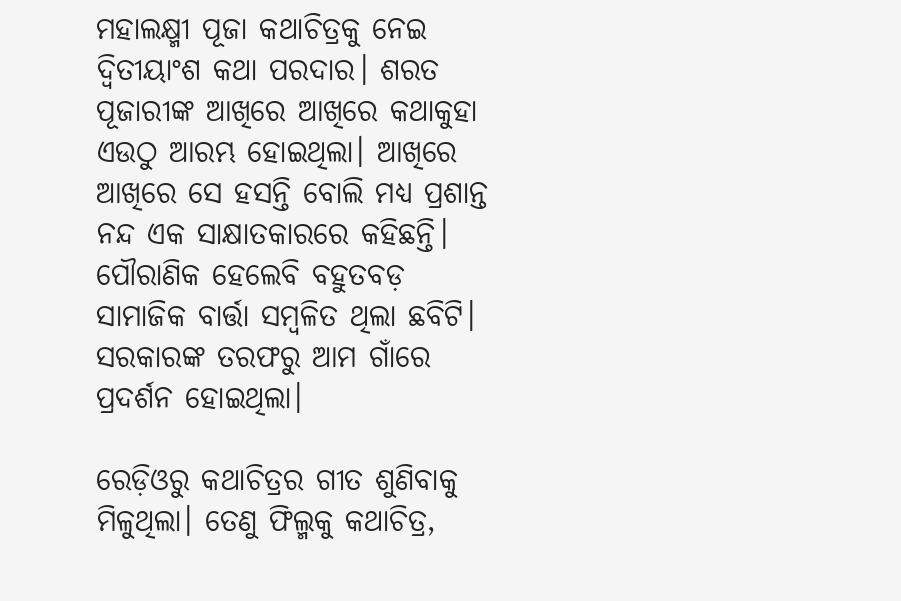ମହାଲକ୍ଷ୍ମୀ ପୂଜା କଥାଚିତ୍ରକୁ ନେଇ ଦ୍ବିତୀୟାଂଶ କଥା ପରଦାର। ଶରତ ପୂଜାରୀଙ୍କ ଆଖିରେ ଆଖିରେ କଥାକୁହା ଏଉଠୁ ଆରମ୍ଭ ହୋଇଥିଲା। ଆଖିରେ ଆଖିରେ ସେ ହସନ୍ତି ବୋଲି ମଧ୍ୟ ପ୍ରଶାନ୍ତ ନନ୍ଦ ଏକ ସାକ୍ଷାତକାରରେ କହିଛନ୍ତି। ପୌରାଣିକ ହେଲେବି ବହୁତବଡ଼ ସାମାଜିକ ବାର୍ତ୍ତା ସମ୍ବଳିତ ଥିଲା ଛବିଟି। ସରକାରଙ୍କ ତରଫରୁ ଆମ ଗାଁରେ ପ୍ରଦର୍ଶନ ହୋଇଥିଲା।

ରେଡ଼ିଓରୁ କଥାଚିତ୍ରର ଗୀତ ଶୁଣିବାକୁ ମିଳୁଥିଲା। ତେଣୁ ଫିଲ୍ମକୁ କଥାଚିତ୍ର,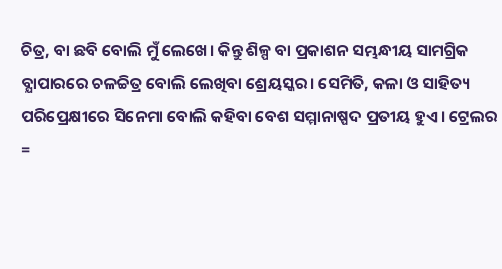ଚିତ୍ର, ବା ଛବି ବୋଲି ମୁଁ ଲେଖେ। କିନ୍ତୁ ଶିଳ୍ପ ବା ପ୍ରକାଶନ ସମ୍ଭନ୍ଧୀୟ ସାମଗ୍ରିକ ବ୍ଯାପାରରେ ଚଳଚ୍ଚିତ୍ର ବୋଲି ଲେଖିବା ଶ୍ରେୟସ୍କର। ସେମିତି, କଳା ଓ ସାହିତ୍ୟ ପରିପ୍ରେକ୍ଷୀରେ ସିନେମା ବୋଲି କହିବା ବେଶ ସମ୍ମାନାଷ୍ପଦ ପ୍ରତୀୟ ହୁଏ। ଟ୍ରେଲର =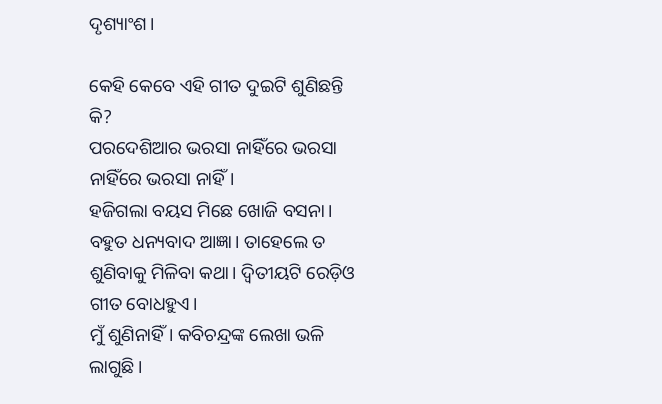ଦୃଶ୍ୟାଂଶ।

କେହି କେବେ ଏହି ଗୀତ ଦୁଇଟି ଶୁଣିଛନ୍ତି କି?
ପରଦେଶିଆର ଭରସା ନାହିଁରେ ଭରସା ନାହିଁରେ ଭରସା ନାହିଁ।
ହଜିଗଲା ବୟସ ମିଛେ ଖୋଜି ବସନା।
ବହୁତ ଧନ୍ୟବାଦ ଆଜ୍ଞା। ତାହେଲେ ତ ଶୁଣିବାକୁ ମିଳିବା କଥା। ଦ୍ବିତୀୟଟି ରେଡ଼ିଓ ଗୀତ ବୋଧହୁଏ।
ମୁଁ ଶୁଣିନାହିଁ। କବିଚନ୍ଦ୍ରଙ୍କ ଲେଖା ଭଳି ଲାଗୁଛି।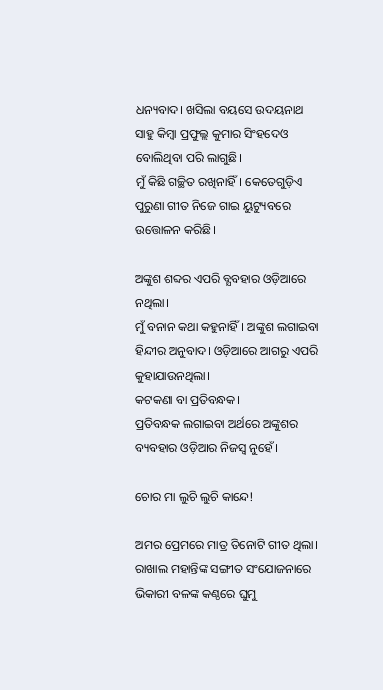ଧନ୍ୟବାଦ। ଖସିଲା ବୟସେ ଉଦୟନାଥ ସାହୁ କିମ୍ବା ପ୍ରଫୁଲ୍ଲ କୁମାର ସିଂହଦେଓ ବୋଲିଥିବା ପରି ଲାଗୁଛି।
ମୁଁ କିଛି ଗଚ୍ଛିତ ରଖିନାହିଁ। କେତେଗୁଡ଼ିଏ ପୁରୁଣା ଗୀତ ନିଜେ ଗାଇ ୟୁଟ୍ୟୁବରେ ଉତ୍ତୋଳନ କରିଛି।

ଅଙ୍କୁଶ ଶବ୍ଦର ଏପରି ବ୍ଯବହାର ଓଡ଼ିଆରେ ନଥିଲା।
ମୁଁ ବନାନ କଥା କହୁନାହିଁ। ଅଙ୍କୁଶ ଲଗାଇବା ହିନ୍ଦୀର ଅନୁବାଦ। ଓଡ଼ିଆରେ ଆଗରୁ ଏପରି କୁହାଯାଉନଥିଲା।
କଟକଣା ବା ପ୍ରତିବନ୍ଧକ।
ପ୍ରତିବନ୍ଧକ ଲଗାଇବା ଅର୍ଥରେ ଅଙ୍କୁଶର ବ୍ୟବହାର ଓଡ଼ିଆର ନିଜସ୍ବ ନୁହେଁ।

ଚୋର ମା ଲୁଚି ଲୁଚି କାନ୍ଦେ!

ଅମର ପ୍ରେମରେ ମାତ୍ର ତିନୋଟି ଗୀତ ଥିଲା। ରାଖାଲ ମହାନ୍ତିଙ୍କ ସଙ୍ଗୀତ ସଂଯୋଜନାରେ ଭିକାରୀ ବଳଙ୍କ କଣ୍ଠରେ ଘୁମୁ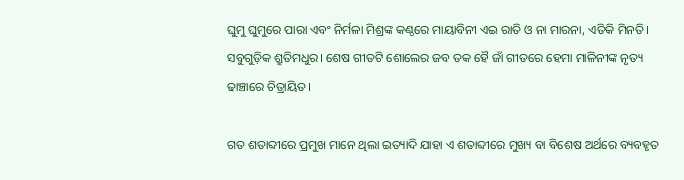ଘୁମୁ ଘୁମୁରେ ପାରା ଏବଂ ନିର୍ମଳା ମିଶ୍ରଙ୍କ କଣ୍ଠରେ ମାୟାବିନୀ ଏଇ ରାତି ଓ ନା ମାରନା, ଏତିକି ମିନତି। ସବୁଗୁଡ଼ିକ ଶ୍ରୁତିମଧୁର। ଶେଷ ଗୀତଟି ଶୋଲେର ଜବ ତକ ହୈ ଜାଁ ଗୀତରେ ହେମା ମାଳିନୀଙ୍କ ନୃତ୍ୟ ଢାଞ୍ଚାରେ ଚିତ୍ରାୟିତ।

ଗତ ଶତାବ୍ଦୀରେ ପ୍ରମୁଖ ମାନେ ଥିଲା ଇତ୍ୟାଦି ଯାହା ଏ ଶତାବ୍ଦୀରେ ମୁଖ୍ୟ ବା ବିଶେଷ ଅର୍ଥରେ ବ୍ୟବହୃତ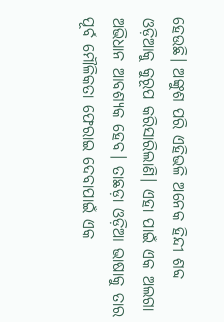ହେଉଛି। ଅଙ୍କୁଶ ପରି ଏହିଭଳି ଅନେକ ହିନ୍ଦୀ ଶବ୍ଦ ଓଡ଼ିଆକୁ କୁରୂପ କରିସାରିଲାଣି। ଏହା ପାଇଁ ଏକ ଅଲଗା ଅଭିଧାନ ଆବଶ୍ୟକ ହେବ। ତାଛଡ଼ା ଓଡ଼ିଆ ଭାଷାକୁ ତାର ପୂର୍ବ ମୌଳିକତା ଫେରାଇ ଦେବାପାଇଁ ଏକ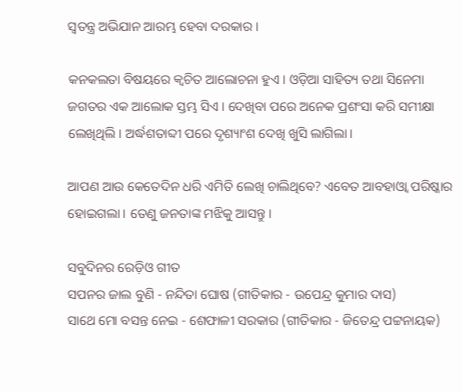ସ୍ଵତନ୍ତ୍ର ଅଭିଯାନ ଆରମ୍ଭ ହେବା ଦରକାର।

କନକଲତା ବିଷୟରେ କ୍ବଚିତ ଆଲୋଚନା ହୁଏ। ଓଡ଼ିଆ ସାହିତ୍ୟ ତଥା ସିନେମା ଜଗତର ଏକ ଆଲୋକ ସ୍ତମ୍ଭ ସିଏ। ଦେଖିବା ପରେ ଅନେକ ପ୍ରଶଂସା କରି ସମୀକ୍ଷା ଲେଖିଥିଲି। ଅର୍ଦ୍ଧଶତାବ୍ଦୀ ପରେ ଦୃଶ୍ୟାଂଶ ଦେଖି ଖୁସି ଲାଗିଲା।

ଆପଣ ଆଉ କେତେଦିନ ଧରି ଏମିତି ଲେଖି ଚାଲିଥିବେ? ଏବେତ ଆବହାଓ୍ବା ପରିଷ୍କାର ହୋଇଗଲା। ତେଣୁ ଜନତାଙ୍କ ମଝିକୁ ଆସନ୍ତୁ।

ସବୁଦିନର ରେଡ଼ିଓ ଗୀତ
ସପନର ଜାଲ ବୁଣି - ନନ୍ଦିତା ଘୋଷ (ଗୀତିକାର - ଉପେନ୍ଦ୍ର କୁମାର ଦାସ)
ସାଥେ ମୋ ବସନ୍ତ ନେଇ - ଶେଫାଳୀ ସରକାର (ଗୀତିକାର - ଜିତେନ୍ଦ୍ର ପଟ୍ଟନାୟକ)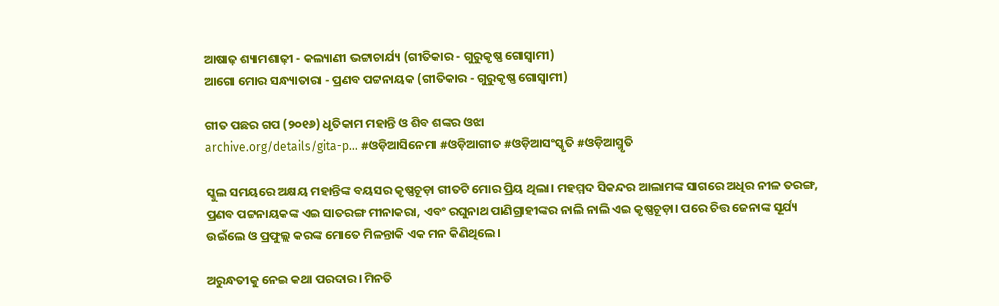ଆଷାଢ଼ ଶ୍ୟାମଶାଢ଼ୀ - କଲ୍ୟାଣୀ ଭଟ୍ଟାଚାର୍ଯ୍ୟ (ଗୀତିକାର - ଗୁରୁକୃଷ୍ଣ ଗୋସ୍ଵାମୀ)
ଆଗୋ ମୋର ସନ୍ଧ୍ୟାତାରା - ପ୍ରଣବ ପଟ୍ଟନାୟକ (ଗୀତିକାର - ଗୁରୁକୃଷ୍ଣ ଗୋସ୍ଵାମୀ)

ଗୀତ ପଛର ଗପ (୨୦୧୬) ଧୃତିକାମ ମହାନ୍ତି ଓ ଶିବ ଶଙ୍କର ଓଝା
archive.org/details/gita-p… #ଓଡ଼ିଆସିନେମା #ଓଡ଼ିଆଗୀତ #ଓଡ଼ିଆସଂସ୍କୃତି #ଓଡ଼ିଆସ୍ମୃତି

ସ୍କୁଲ ସମୟରେ ଅକ୍ଷୟ ମହାନ୍ତିଙ୍କ ବୟସର କୃଷ୍ଣଚୂଡ଼ା ଗୀତଟି ମୋର ପ୍ରିୟ ଥିଲା। ମହମ୍ମଦ ସିକନ୍ଦର ଆଲାମଙ୍କ ସାଗରେ ଅଧିର ନୀଳ ତରଙ୍ଗ, ପ୍ରଣବ ପଟ୍ଟନାୟକଙ୍କ ଏଇ ସାତରଙ୍ଗ ମୀନାକରା, ଏବଂ ରଘୁନାଥ ପାଣିଗ୍ରାହୀଙ୍କର ନାଲି ନାଲି ଏଇ କୃଷ୍ଣଚୂଡ଼ା। ପରେ ଚିତ୍ତ ଜେନାଙ୍କ ସୂର୍ଯ୍ୟ ଉଇଁଲେ ଓ ପ୍ରଫୁଲ୍ଲ କରଙ୍କ ମୋତେ ମିଳନ୍ତାକି ଏକ ମନ କିଣିଥିଲେ।

ଅରୁନ୍ଧତୀକୁ ନେଇ କଥା ପରଦାର। ମିନତି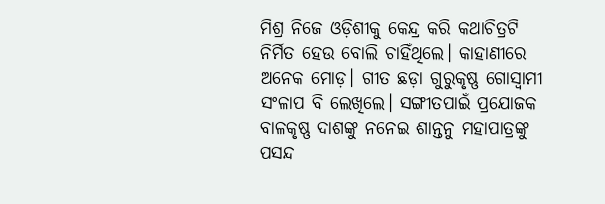ମିଶ୍ର ନିଜେ ଓଡ଼ିଶୀକୁ କେନ୍ଦ୍ର କରି କଥାଚିତ୍ରଟି ନିର୍ମିତ ହେଉ ବୋଲି ଚାହିଁଥିଲେ। କାହାଣୀରେ ଅନେକ ମୋଡ଼। ଗୀତ ଛଡ଼ା ଗୁରୁକୃଷ୍ଣ ଗୋସ୍ଵାମୀ ସଂଳାପ ବି ଲେଖିଲେ। ସଙ୍ଗୀତପାଇଁ ପ୍ରଯୋଜକ ବାଳକୃଷ୍ଣ ଦାଶଙ୍କୁ ନନେଇ ଶାନ୍ତନୁ ମହାପାତ୍ରଙ୍କୁ ପସନ୍ଦ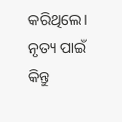କରିଥିଲେ। ନୃତ୍ୟ ପାଇଁ କିନ୍ତୁ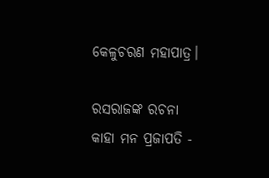କେଳୁଚରଣ ମହାପାତ୍ର।

ରସରାଜଙ୍କ ରଚନା
କାହା ମନ ପ୍ରଜାପତି -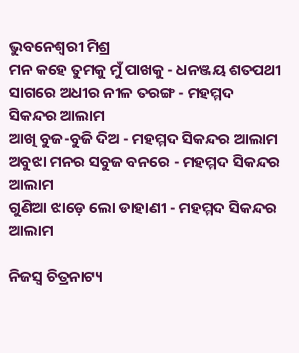ଭୁବନେଶ୍ୱରୀ ମିଶ୍ର
ମନ କହେ ତୁମକୁ ମୁଁ ପାଖକୁ - ଧନଞ୍ଜୟ ଶତପଥୀ
ସାଗରେ ଅଧୀର ନୀଳ ତରଙ୍ଗ - ମହମ୍ମଦ ସିକନ୍ଦର ଆଲାମ
ଆଖି ବୁଜ-ବୁଜି ଦିଅ - ମହମ୍ମଦ ସିକନ୍ଦର ଆଲାମ
ଅବୁଝା ମନର ସବୁଜ ବନରେ - ମହମ୍ମଦ ସିକନ୍ଦର ଆଲାମ
ଗୁଣିଆ ଝାଡ଼େ ଲୋ ଡାହାଣୀ - ମହମ୍ମଦ ସିକନ୍ଦର ଆଲାମ

ନିଜସ୍ୱ ଚିତ୍ରନାଟ୍ୟ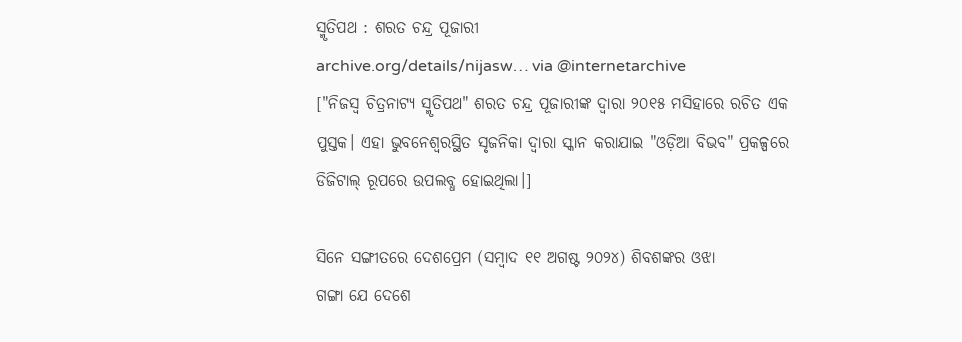ସ୍ମୃତିପଥ : ଶରତ ଚନ୍ଦ୍ର ପୂଜାରୀ
archive.org/details/nijasw… via @internetarchive
["ନିଜସ୍ୱ ଚିତ୍ରନାଟ୍ୟ ସ୍ମୃତିପଥ" ଶରତ ଚନ୍ଦ୍ର ପୂଜାରୀଙ୍କ ଦ୍ୱାରା ୨୦୧୫ ମସିହାରେ ରଚିତ ଏକ ପୁସ୍ତକ। ଏହା ଭୁବନେଶ୍ୱରସ୍ଥିତ ସୃଜନିକା ଦ୍ୱାରା ସ୍କାନ କରାଯାଇ "ଓଡ଼ିଆ ବିଭବ" ପ୍ରକଳ୍ପରେ ଡିଜିଟାଲ୍ ରୂପରେ ଉପଲବ୍ଧ ହୋଇଥିଲା।]

ସିନେ ସଙ୍ଗୀତରେ ଦେଶପ୍ରେମ (ସମ୍ବାଦ ୧୧ ଅଗଷ୍ଟ ୨୦୨୪) ଶିବଶଙ୍କର ଓଝା
ଗଙ୍ଗା ଯେ ଦେଶେ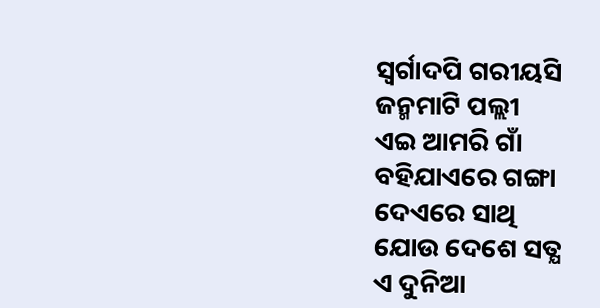ସ୍ବର୍ଗାଦପି ଗରୀୟସି
ଜନ୍ମମାଟି ପଲ୍ଲୀ
ଏଇ ଆମରି ଗାଁ
ବହିଯାଏରେ ଗଙ୍ଗା
ଦେଏରେ ସାଥି
ଯୋଉ ଦେଶେ ସତ୍ଯ
ଏ ଦୁନିଆ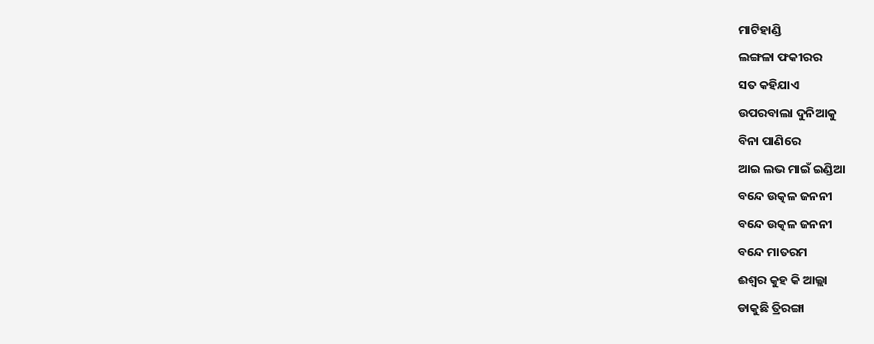ମାଟିହାଣ୍ଡି
ଲଙ୍ଗଳା ଫକୀରର
ସତ କହିଯାଏ
ଉପରବାଲା ଦୁନିଆକୁ
ବିନା ପାଣିରେ
ଆଇ ଲଭ ମାଇଁ ଇଣ୍ଡିଆ
ବନ୍ଦେ ଉତ୍କଳ ଜନନୀ
ବନ୍ଦେ ଉତ୍କଳ ଜନନୀ
ବନ୍ଦେ ମାତରମ
ଈଶ୍ବର କୁହ କି ଆଲ୍ଲା
ଡାକୁଛି ତ୍ରିରଙ୍ଗା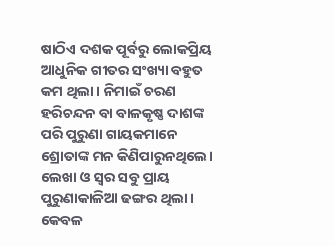ଷାଠିଏ ଦଶକ ପୂର୍ବରୁ ଲୋକପ୍ରିୟ ଆଧୁନିକ ଗୀତର ସଂଖ୍ୟା ବହୁତ କମ ଥିଲା। ନିମାଇଁ ଚରଣ ହରିଚନ୍ଦନ ବା ବାଳକୃଷ୍ଣ ଦାଶଙ୍କ ପରି ପୁରୁଣା ଗାୟକମାନେ ଶ୍ରୋତାଙ୍କ ମନ କିଣିପାରୁନଥିଲେ। ଲେଖା ଓ ସ୍ବର ସବୁ ପ୍ରାୟ ପୁରୁଣାକାଳିଆ ଢଙ୍ଗର ଥିଲା। କେବଳ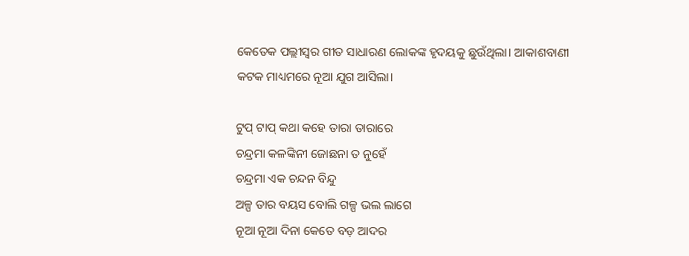କେତେକ ପଲ୍ଲୀସ୍ଵର ଗୀତ ସାଧାରଣ ଲୋକଙ୍କ ହୃଦୟକୁ ଛୁଉଁଥିଲା। ଆକାଶବାଣୀ କଟକ ମାଧ୍ୟମରେ ନୂଆ ଯୁଗ ଆସିଲା।

ଟୁପ୍ ଟାପ୍ କଥା କହେ ତାରା ତାରାରେ
ଚନ୍ଦ୍ରମା କଳଙ୍କିନୀ ଜୋଛନା ତ ନୁହେଁ
ଚନ୍ଦ୍ରମା ଏକ ଚନ୍ଦନ ବିନ୍ଦୁ
ଅଳ୍ପ ତାର ବୟସ ବୋଲି ଗଳ୍ପ ଭଲ ଲାଗେ
ନୂଆ ନୂଆ ଦିନା କେତେ ବଡ଼ ଆଦର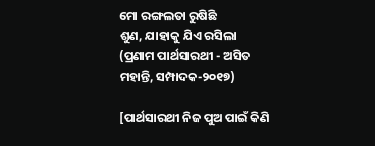ମୋ ରଙ୍ଗଲତା ରୁଷିଛି
ଶୁଣ, ଯାହାକୁ ଯିଏ ରସିଲା
(ପ୍ରଣାମ ପାର୍ଥସାରଥୀ - ଅସିତ ମହାନ୍ତି, ସମ୍ପାଦକ-୨୦୧୭)

[ପାର୍ଥସାରଥୀ ନିଜ ପୁଅ ପାଇଁ କିଣି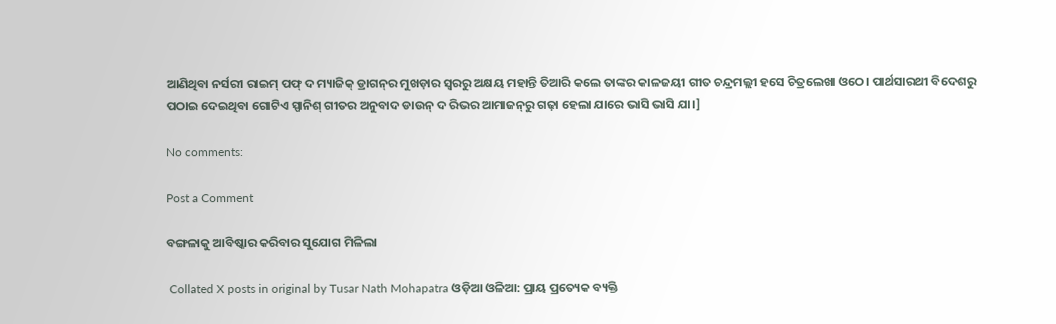ଆଣିଥିବା ନର୍ସରୀ ରାଇମ୍‌ ପଫ୍‌ ଦ ମ୍ୟାଜିକ୍‌ ଡ୍ରାଗନ୍‌ର ମୁଖଡ଼ାର ସ୍ଵରରୁ ଅକ୍ଷୟ ମହାନ୍ତି ତିଆରି କଲେ ତାଙ୍କର କାଳଜୟୀ ଗୀତ ଚନ୍ଦ୍ରମଲ୍ଲୀ ହସେ ଚିତ୍ରଲେଖା ଓଠେ। ପାର୍ଥସାରଥୀ ବିଦେଶରୁ ପଠାଇ ଦେଇଥିବା ଗୋଟିଏ ସ୍ପାନିଶ୍‌ ଗୀତର ଅନୁବାଦ ଡାଉନ୍‌ ଦ ରିଭର ଆମାଜନ୍‌ରୁ ଗଢ଼ା ହେଲା ଯାରେ ଭାସି ଭାସି ଯା।]

No comments:

Post a Comment

ବଙ୍ଗଳାକୁ ଆବିଷ୍କାର କରିବାର ସୁଯୋଗ ମିଳିଲା

 Collated X posts in original by Tusar Nath Mohapatra ଓଡ଼ିଆ ଓଳିଆ: ପ୍ରାୟ ପ୍ରତ୍ୟେକ ବ୍ୟକ୍ତି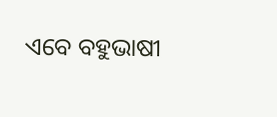ଏବେ ବହୁଭାଷୀ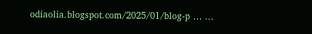odiaolia.blogspot.com/2025/01/blog-p … ...